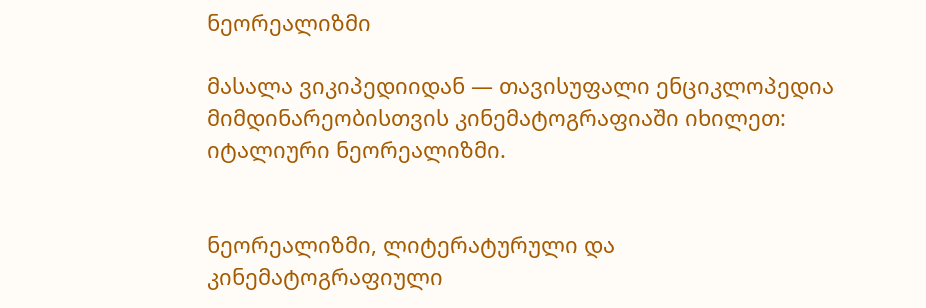ნეორეალიზმი

მასალა ვიკიპედიიდან — თავისუფალი ენციკლოპედია
მიმდინარეობისთვის კინემატოგრაფიაში იხილეთ: იტალიური ნეორეალიზმი.


ნეორეალიზმი, ლიტერატურული და კინემატოგრაფიული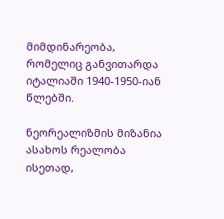მიმდინარეობა, რომელიც განვითარდა იტალიაში 1940-1950-იან წლებში.

ნეორეალიზმის მიზანია ასახოს რეალობა ისეთად,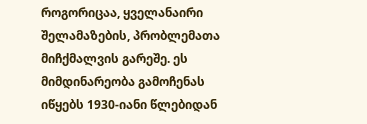როგორიცაა, ყველანაირი შელამაზების, პრობლემათა მიჩქმალვის გარეშე. ეს მიმდინარეობა გამოჩენას იწყებს 1930-იანი წლებიდან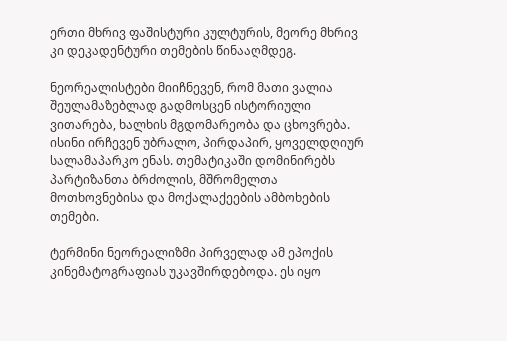ერთი მხრივ ფაშისტური კულტურის, მეორე მხრივ კი დეკადენტური თემების წინააღმდეგ.

ნეორეალისტები მიიჩნევენ, რომ მათი ვალია შეულამაზებლად გადმოსცენ ისტორიული ვითარება, ხალხის მგდომარეობა და ცხოვრება. ისინი ირჩევენ უბრალო, პირდაპირ, ყოველდღიურ სალამაპარკო ენას. თემატიკაში დომინირებს პარტიზანთა ბრძოლის, მშრომელთა მოთხოვნებისა და მოქალაქეების ამბოხების თემები.

ტერმინი ნეორეალიზმი პირველად ამ ეპოქის კინემატოგრაფიას უკავშირდებოდა. ეს იყო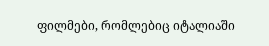ფილმები, რომლებიც იტალიაში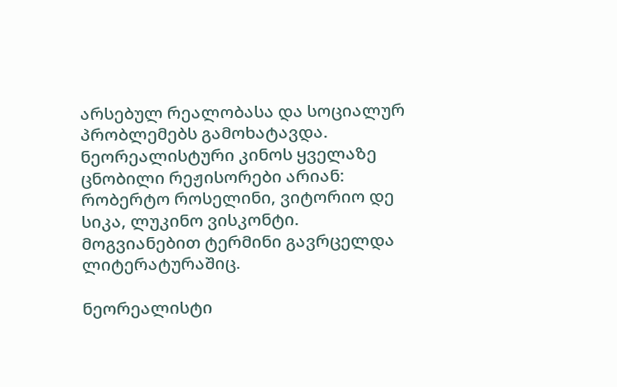არსებულ რეალობასა და სოციალურ პრობლემებს გამოხატავდა. ნეორეალისტური კინოს ყველაზე ცნობილი რეჟისორები არიან: რობერტო როსელინი, ვიტორიო დე სიკა, ლუკინო ვისკონტი. მოგვიანებით ტერმინი გავრცელდა ლიტერატურაშიც.

ნეორეალისტი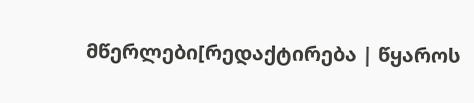მწერლები[რედაქტირება | წყაროს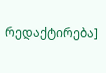რედაქტირება]